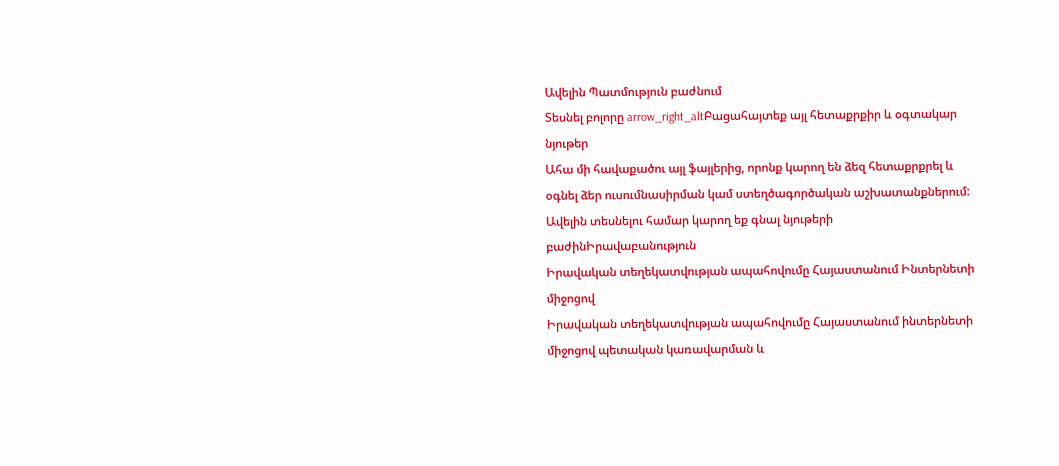Ավելին Պատմություն բաժնում
Տեսնել բոլորը arrow_right_altԲացահայտեք այլ հետաքրքիր և օգտակար նյութեր
Ահա մի հավաքածու այլ ֆայլերից, որոնք կարող են ձեզ հետաքրքրել և օգնել ձեր ուսումնասիրման կամ ստեղծագործական աշխատանքներում: Ավելին տեսնելու համար կարող եք գնալ նյութերի բաժինԻրավաբանություն
Իրավական տեղեկատվության ապահովումը Հայաստանում Ինտերնետի միջոցով
Իրավական տեղեկատվության ապահովումը Հայաստանում ինտերնետի միջոցով պետական կառավարման և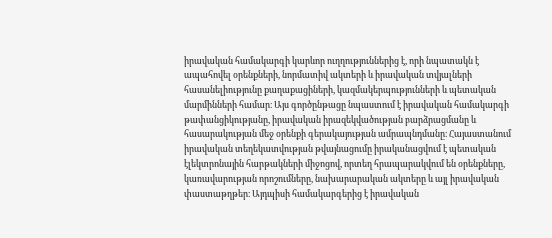իրավական համակարգի կարևոր ուղղություններից է, որի նպատակն է ապահովել օրենքների, նորմատիվ ակտերի և իրավական տվյալների հասանելիությունը քաղաքացիների, կազմակերպությունների և պետական մարմինների համար։ Այս գործընթացը նպաստում է իրավական համակարգի թափանցիկությանը, իրավական իրազեկվածության բարձրացմանը և հասարակության մեջ օրենքի գերակայության ամրապնդմանը։ Հայաստանում իրավական տեղեկատվության թվայնացումը իրականացվում է պետական էլեկտրոնային հարթակների միջոցով, որտեղ հրապարակվում են օրենքները, կառավարության որոշումները, նախարարական ակտերը և այլ իրավական փաստաթղթեր։ Այդպիսի համակարգերից է իրավական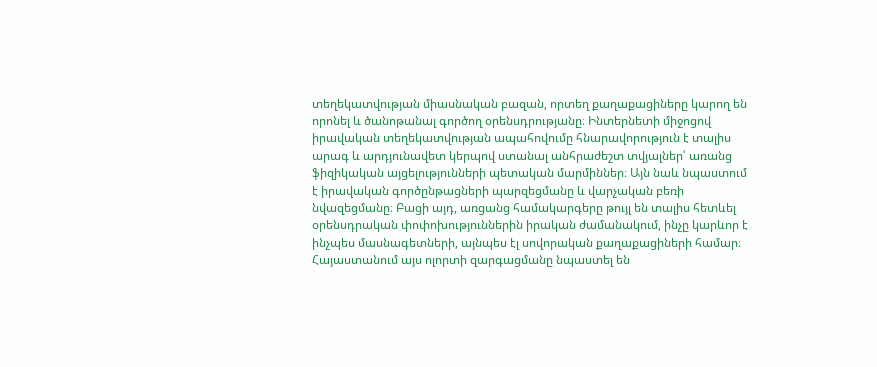տեղեկատվության միասնական բազան, որտեղ քաղաքացիները կարող են որոնել և ծանոթանալ գործող օրենսդրությանը։ Ինտերնետի միջոցով իրավական տեղեկատվության ապահովումը հնարավորություն է տալիս արագ և արդյունավետ կերպով ստանալ անհրաժեշտ տվյալներ՝ առանց ֆիզիկական այցելությունների պետական մարմիններ։ Այն նաև նպաստում է իրավական գործընթացների պարզեցմանը և վարչական բեռի նվազեցմանը։ Բացի այդ, առցանց համակարգերը թույլ են տալիս հետևել օրենսդրական փոփոխություններին իրական ժամանակում, ինչը կարևոր է ինչպես մասնագետների, այնպես էլ սովորական քաղաքացիների համար։ Հայաստանում այս ոլորտի զարգացմանը նպաստել են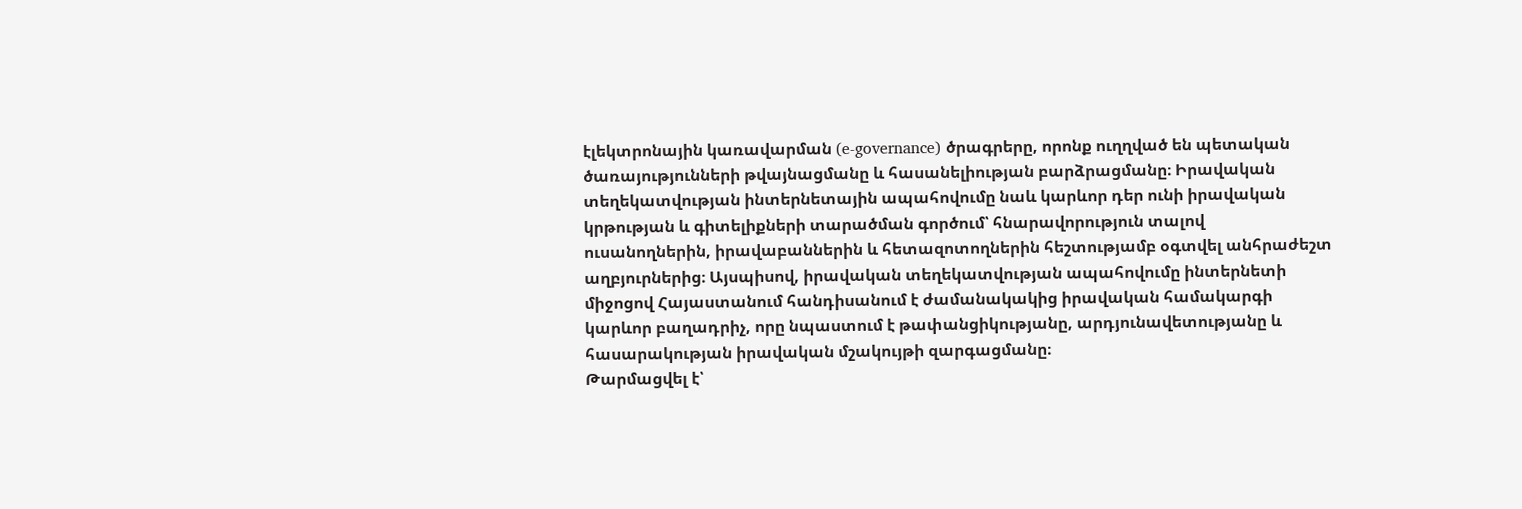էլեկտրոնային կառավարման (e-governance) ծրագրերը, որոնք ուղղված են պետական ծառայությունների թվայնացմանը և հասանելիության բարձրացմանը։ Իրավական տեղեկատվության ինտերնետային ապահովումը նաև կարևոր դեր ունի իրավական կրթության և գիտելիքների տարածման գործում՝ հնարավորություն տալով ուսանողներին, իրավաբաններին և հետազոտողներին հեշտությամբ օգտվել անհրաժեշտ աղբյուրներից։ Այսպիսով, իրավական տեղեկատվության ապահովումը ինտերնետի միջոցով Հայաստանում հանդիսանում է ժամանակակից իրավական համակարգի կարևոր բաղադրիչ, որը նպաստում է թափանցիկությանը, արդյունավետությանը և հասարակության իրավական մշակույթի զարգացմանը։
Թարմացվել է՝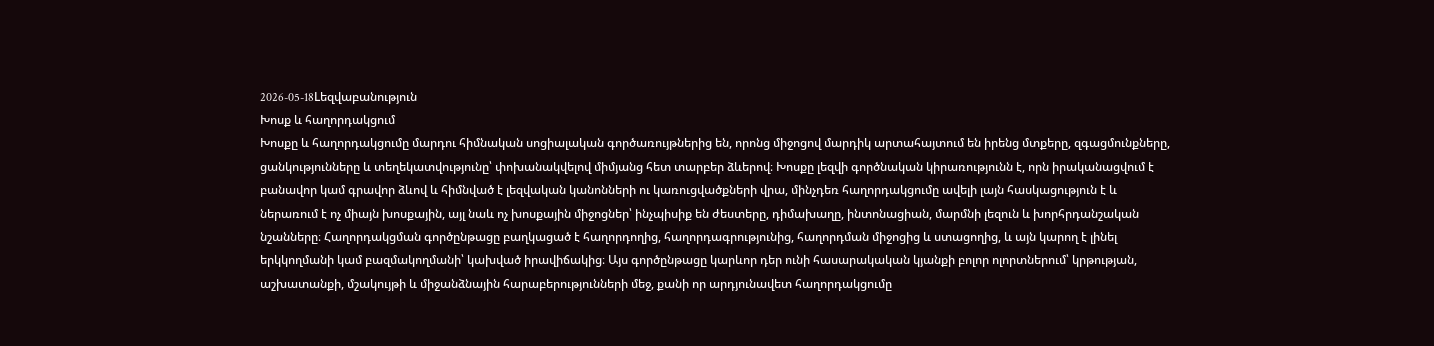2026-05-18Lեզվաբանություն
Խոսք և հաղորդակցում
Խոսքը և հաղորդակցումը մարդու հիմնական սոցիալական գործառույթներից են, որոնց միջոցով մարդիկ արտահայտում են իրենց մտքերը, զգացմունքները, ցանկությունները և տեղեկատվությունը՝ փոխանակվելով միմյանց հետ տարբեր ձևերով։ Խոսքը լեզվի գործնական կիրառությունն է, որն իրականացվում է բանավոր կամ գրավոր ձևով և հիմնված է լեզվական կանոնների ու կառուցվածքների վրա, մինչդեռ հաղորդակցումը ավելի լայն հասկացություն է և ներառում է ոչ միայն խոսքային, այլ նաև ոչ խոսքային միջոցներ՝ ինչպիսիք են ժեստերը, դիմախաղը, ինտոնացիան, մարմնի լեզուն և խորհրդանշական նշանները։ Հաղորդակցման գործընթացը բաղկացած է հաղորդողից, հաղորդագրությունից, հաղորդման միջոցից և ստացողից, և այն կարող է լինել երկկողմանի կամ բազմակողմանի՝ կախված իրավիճակից։ Այս գործընթացը կարևոր դեր ունի հասարակական կյանքի բոլոր ոլորտներում՝ կրթության, աշխատանքի, մշակույթի և միջանձնային հարաբերությունների մեջ, քանի որ արդյունավետ հաղորդակցումը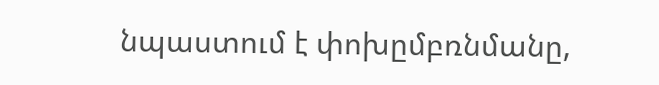նպաստում է փոխըմբռնմանը,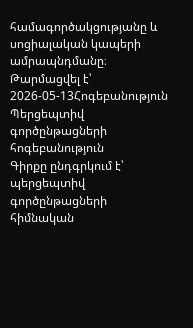համագործակցությանը և սոցիալական կապերի ամրապնդմանը։
Թարմացվել է՝ 2026-05-13Հոգեբանություն
Պերցեպտիվ գործընթացների հոգեբանություն
Գիրքը ընդգրկում է՝ պերցեպտիվ գործընթացների հիմնական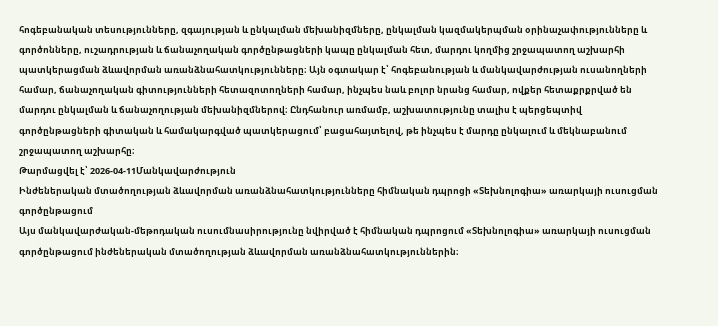հոգեբանական տեսությունները, զգայության և ընկալման մեխանիզմները, ընկալման կազմակերպման օրինաչափությունները և գործոնները, ուշադրության և ճանաչողական գործընթացների կապը ընկալման հետ, մարդու կողմից շրջապատող աշխարհի պատկերացման ձևավորման առանձնահատկությունները։ Այն օգտակար է՝ հոգեբանության և մանկավարժության ուսանողների համար, ճանաչողական գիտությունների հետազոտողների համար, ինչպես նաև բոլոր նրանց համար, ովքեր հետաքրքրված են մարդու ընկալման և ճանաչողության մեխանիզմներով։ Ընդհանուր առմամբ, աշխատությունը տալիս է պերցեպտիվ գործընթացների գիտական և համակարգված պատկերացում՝ բացահայտելով, թե ինչպես է մարդը ընկալում և մեկնաբանում շրջապատող աշխարհը։
Թարմացվել է՝ 2026-04-11Մանկավարժություն
Ինժեներական մտածողության ձևավորման առանձնահատկությունները հիմնական դպրոցի «Տեխնոլոգիա» առարկայի ուսուցման գործընթացում
Այս մանկավարժական-մեթոդական ուսումնասիրությունը նվիրված է հիմնական դպրոցում «Տեխնոլոգիա» առարկայի ուսուցման գործընթացում ինժեներական մտածողության ձևավորման առանձնահատկություններին։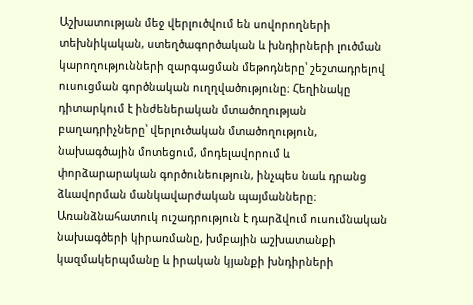Աշխատության մեջ վերլուծվում են սովորողների տեխնիկական, ստեղծագործական և խնդիրների լուծման կարողությունների զարգացման մեթոդները՝ շեշտադրելով ուսուցման գործնական ուղղվածությունը։ Հեղինակը դիտարկում է ինժեներական մտածողության բաղադրիչները՝ վերլուծական մտածողություն, նախագծային մոտեցում, մոդելավորում և փորձարարական գործունեություն, ինչպես նաև դրանց ձևավորման մանկավարժական պայմանները։ Առանձնահատուկ ուշադրություն է դարձվում ուսումնական նախագծերի կիրառմանը, խմբային աշխատանքի կազմակերպմանը և իրական կյանքի խնդիրների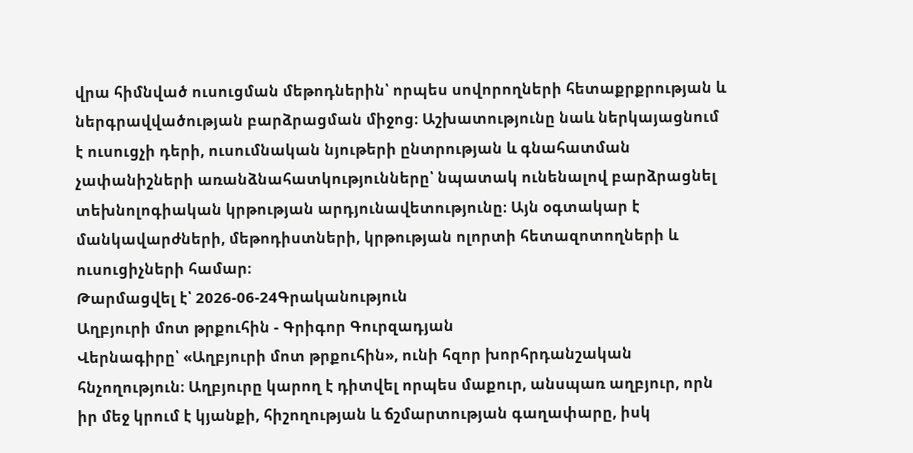վրա հիմնված ուսուցման մեթոդներին՝ որպես սովորողների հետաքրքրության և ներգրավվածության բարձրացման միջոց։ Աշխատությունը նաև ներկայացնում է ուսուցչի դերի, ուսումնական նյութերի ընտրության և գնահատման չափանիշների առանձնահատկությունները՝ նպատակ ունենալով բարձրացնել տեխնոլոգիական կրթության արդյունավետությունը։ Այն օգտակար է մանկավարժների, մեթոդիստների, կրթության ոլորտի հետազոտողների և ուսուցիչների համար։
Թարմացվել է՝ 2026-06-24Գրականություն
Աղբյուրի մոտ թրքուհին - Գրիգոր Գուրզադյան
Վերնագիրը՝ «Աղբյուրի մոտ թրքուհին», ունի հզոր խորհրդանշական հնչողություն։ Աղբյուրը կարող է դիտվել որպես մաքուր, անսպառ աղբյուր, որն իր մեջ կրում է կյանքի, հիշողության և ճշմարտության գաղափարը, իսկ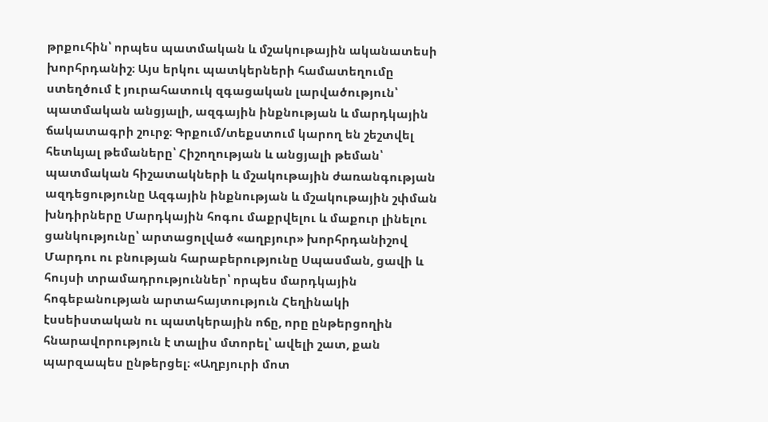թրքուհին՝ որպես պատմական և մշակութային ականատեսի խորհրդանիշ։ Այս երկու պատկերների համատեղումը ստեղծում է յուրահատուկ զգացական լարվածություն՝ պատմական անցյալի, ազգային ինքնության և մարդկային ճակատագրի շուրջ։ Գրքում/տեքստում կարող են շեշտվել հետևյալ թեմաները՝ Հիշողության և անցյալի թեման՝ պատմական հիշատակների և մշակութային ժառանգության ազդեցությունը Ազգային ինքնության և մշակութային շփման խնդիրները Մարդկային հոգու մաքրվելու և մաքուր լինելու ցանկությունը՝ արտացոլված «աղբյուր» խորհրդանիշով Մարդու ու բնության հարաբերությունը Սպասման, ցավի և հույսի տրամադրություններ՝ որպես մարդկային հոգեբանության արտահայտություն Հեղինակի էսսեիստական ու պատկերային ոճը, որը ընթերցողին հնարավորություն է տալիս մտորել՝ ավելի շատ, քան պարզապես ընթերցել։ «Աղբյուրի մոտ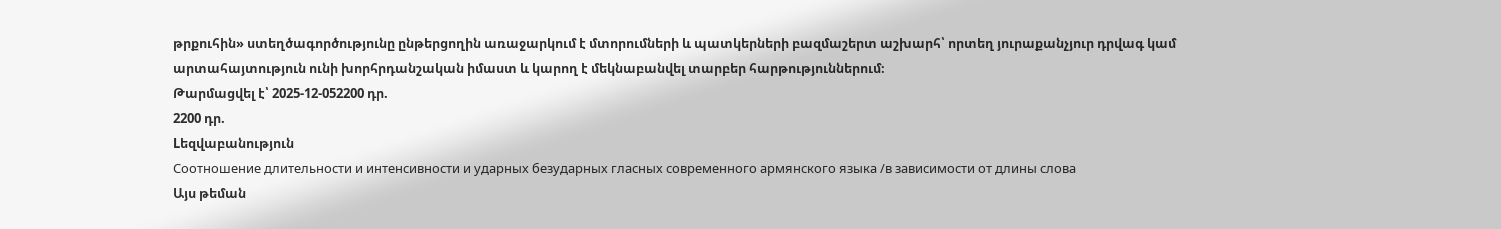թրքուհին» ստեղծագործությունը ընթերցողին առաջարկում է մտորումների և պատկերների բազմաշերտ աշխարհ՝ որտեղ յուրաքանչյուր դրվագ կամ արտահայտություն ունի խորհրդանշական իմաստ և կարող է մեկնաբանվել տարբեր հարթություններում։
Թարմացվել է՝ 2025-12-052200 դր.
2200 դր.
Lեզվաբանություն
Соотношение длительности и интенсивности и ударных безударных гласных современного армянского языка /в зависимости от длины слова
Այս թեման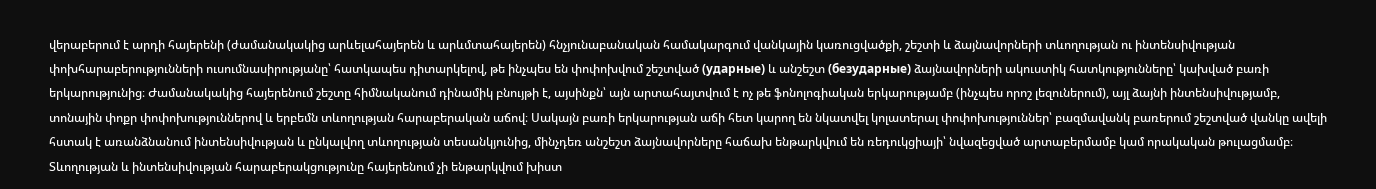վերաբերում է արդի հայերենի (ժամանակակից արևելահայերեն և արևմտահայերեն) հնչյունաբանական համակարգում վանկային կառուցվածքի, շեշտի և ձայնավորների տևողության ու ինտենսիվության փոխհարաբերությունների ուսումնասիրությանը՝ հատկապես դիտարկելով, թե ինչպես են փոփոխվում շեշտված (ударные) և անշեշտ (безударные) ձայնավորների ակուստիկ հատկությունները՝ կախված բառի երկարությունից։ Ժամանակակից հայերենում շեշտը հիմնականում դինամիկ բնույթի է, այսինքն՝ այն արտահայտվում է ոչ թե ֆոնոլոգիական երկարությամբ (ինչպես որոշ լեզուներում), այլ ձայնի ինտենսիվությամբ, տոնային փոքր փոփոխություններով և երբեմն տևողության հարաբերական աճով։ Սակայն բառի երկարության աճի հետ կարող են նկատվել կոլատերալ փոփոխություններ՝ բազմավանկ բառերում շեշտված վանկը ավելի հստակ է առանձնանում ինտենսիվության և ընկալվող տևողության տեսանկյունից, մինչդեռ անշեշտ ձայնավորները հաճախ ենթարկվում են ռեդուկցիայի՝ նվազեցված արտաբերմամբ կամ որակական թուլացմամբ։ Տևողության և ինտենսիվության հարաբերակցությունը հայերենում չի ենթարկվում խիստ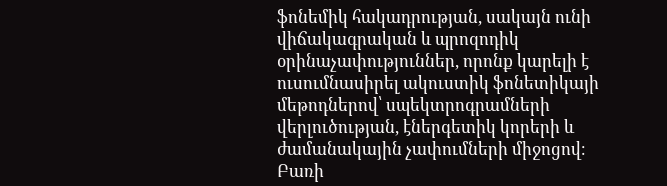ֆոնեմիկ հակադրության, սակայն ունի վիճակագրական և պրոզոդիկ օրինաչափություններ, որոնք կարելի է ուսումնասիրել ակուստիկ ֆոնետիկայի մեթոդներով՝ սպեկտրոգրամների վերլուծության, էներգետիկ կորերի և ժամանակային չափումների միջոցով։ Բառի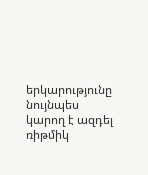երկարությունը նույնպես կարող է ազդել ռիթմիկ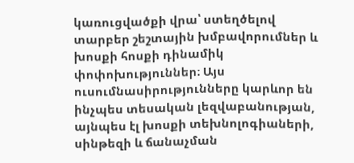կառուցվածքի վրա՝ ստեղծելով տարբեր շեշտային խմբավորումներ և խոսքի հոսքի դինամիկ փոփոխություններ։ Այս ուսումնասիրությունները կարևոր են ինչպես տեսական լեզվաբանության, այնպես էլ խոսքի տեխնոլոգիաների, սինթեզի և ճանաչման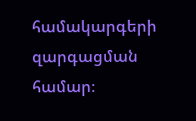համակարգերի զարգացման համար։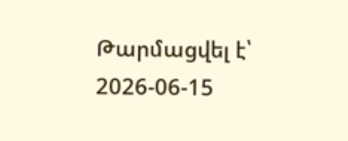Թարմացվել է՝ 2026-06-15